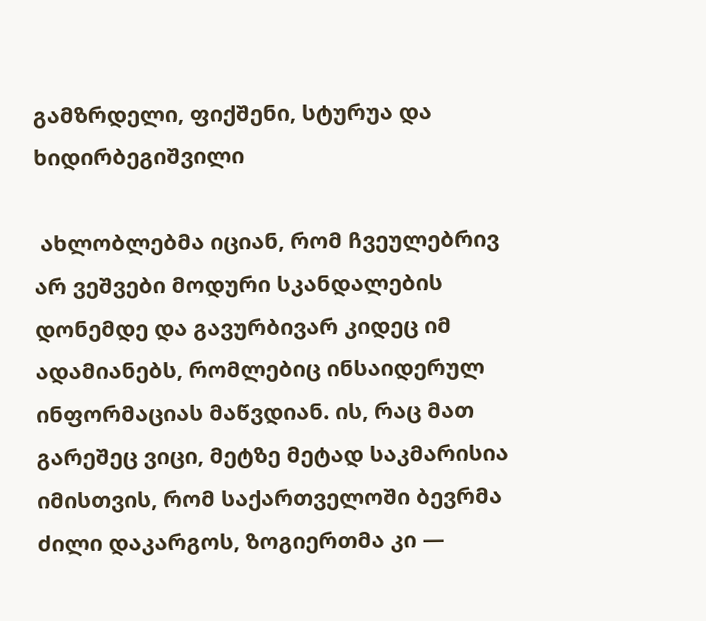გამზრდელი, ფიქშენი, სტურუა და ხიდირბეგიშვილი

 ახლობლებმა იციან, რომ ჩვეულებრივ არ ვეშვები მოდური სკანდალების დონემდე და გავურბივარ კიდეც იმ ადამიანებს, რომლებიც ინსაიდერულ ინფორმაციას მაწვდიან. ის, რაც მათ გარეშეც ვიცი, მეტზე მეტად საკმარისია იმისთვის, რომ საქართველოში ბევრმა ძილი დაკარგოს, ზოგიერთმა კი —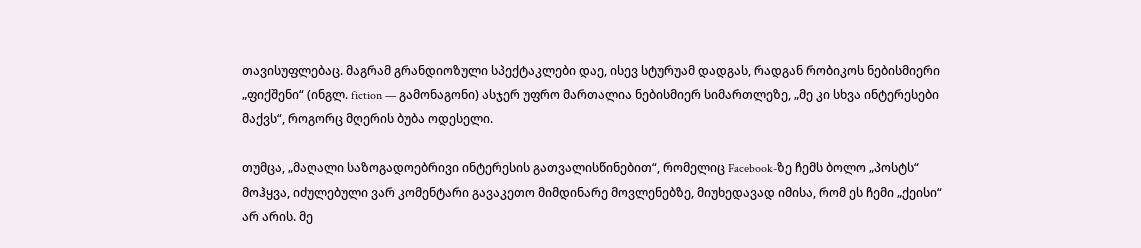თავისუფლებაც. მაგრამ გრანდიოზული სპექტაკლები დაე, ისევ სტურუამ დადგას, რადგან რობიკოს ნებისმიერი „ფიქშენი“ (ინგლ. fiction — გამონაგონი) ასჯერ უფრო მართალია ნებისმიერ სიმართლეზე, „მე კი სხვა ინტერესები მაქვს“, როგორც მღერის ბუბა ოდესელი.

თუმცა, „მაღალი საზოგადოებრივი ინტერესის გათვალისწინებით“, რომელიც Facebook-ზე ჩემს ბოლო „პოსტს“ მოჰყვა, იძულებული ვარ კომენტარი გავაკეთო მიმდინარე მოვლენებზე, მიუხედავად იმისა, რომ ეს ჩემი „ქეისი“ არ არის. მე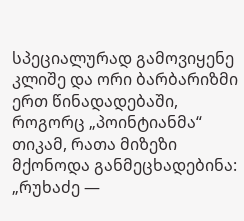სპეციალურად გამოვიყენე კლიშე და ორი ბარბარიზმი ერთ წინადადებაში, როგორც „პოინტიანმა“ თიკამ, რათა მიზეზი მქონოდა განმეცხადებინა: „რუხაძე —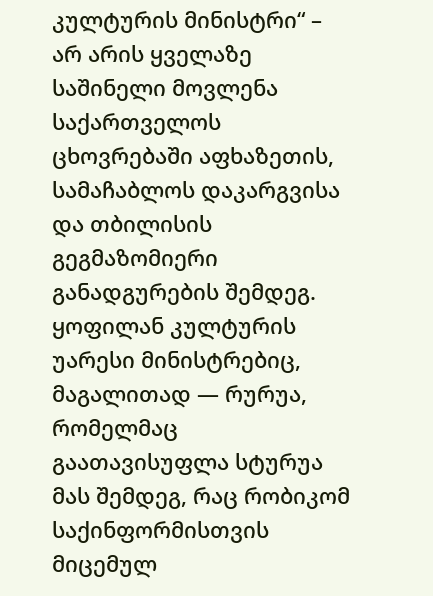კულტურის მინისტრი“ – არ არის ყველაზე საშინელი მოვლენა საქართველოს ცხოვრებაში აფხაზეთის, სამაჩაბლოს დაკარგვისა და თბილისის გეგმაზომიერი განადგურების შემდეგ. ყოფილან კულტურის უარესი მინისტრებიც, მაგალითად — რურუა, რომელმაც გაათავისუფლა სტურუა მას შემდეგ, რაც რობიკომ საქინფორმისთვის მიცემულ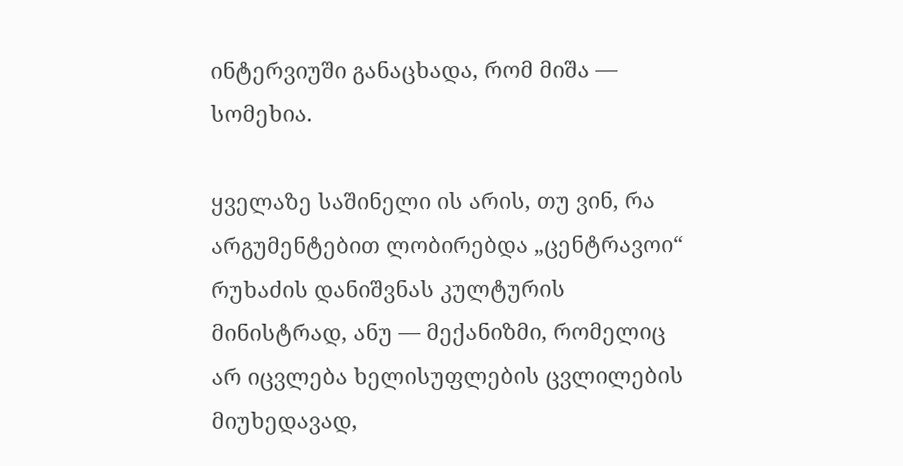ინტერვიუში განაცხადა, რომ მიშა — სომეხია.

ყველაზე საშინელი ის არის, თუ ვინ, რა არგუმენტებით ლობირებდა „ცენტრავოი“ რუხაძის დანიშვნას კულტურის მინისტრად, ანუ — მექანიზმი, რომელიც არ იცვლება ხელისუფლების ცვლილების მიუხედავად,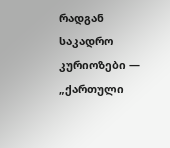რადგან საკადრო კურიოზები — „ქართული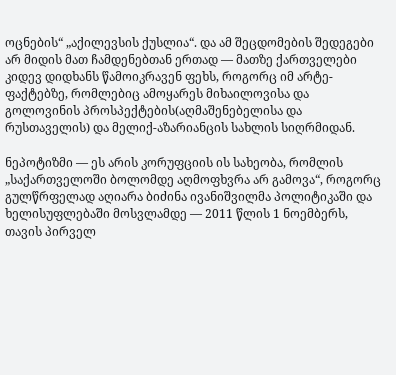ოცნების“ „აქილევსის ქუსლია“. და ამ შეცდომების შედეგები არ მიდის მათ ჩამდენებთან ერთად — მათზე ქართველები კიდევ დიდხანს წამოიკრავენ ფეხს, როგორც იმ არტე-ფაქტებზე, რომლებიც ამოყარეს მიხაილოვისა და გოლოვინის პროსპექტების(აღმაშენებელისა და რუსთაველის) და მელიქ-აზარიანცის სახლის სიღრმიდან.

ნეპოტიზმი — ეს არის კორუფციის ის სახეობა, რომლის „საქართველოში ბოლომდე აღმოფხვრა არ გამოვა“, როგორც გულწრფელად აღიარა ბიძინა ივანიშვილმა პოლიტიკაში და ხელისუფლებაში მოსვლამდე — 2011 წლის 1 ნოემბერს, თავის პირველ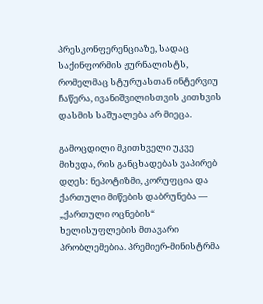პრესკონფერენციაზე, სადაც საქინფორმის ჟურნალისტს, რომელმაც სტურუასთან ინტერვიუ ჩაწერა, ივანიშვილისთვის კითხვის დასმის საშუალება არ მიეცა.

გამოცდილი მკითხველი უკვე მიხვდა, რის განცხადებას ვაპირებ დღეს: ნეპოტიზმი, კორუფცია და ქართული მიწების დაბრუნება — „ქართული ოცნების“ ხელისუფლების მთავარი პრობლემებია. პრემიერ-მინისტრმა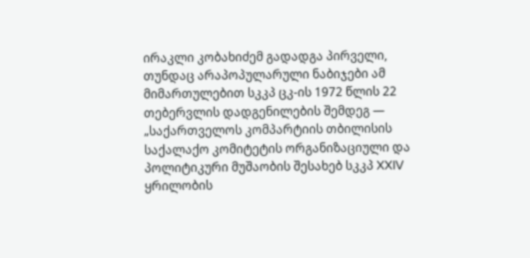ირაკლი კობახიძემ გადადგა პირველი, თუნდაც არაპოპულარული ნაბიჯები ამ მიმართულებით სკკპ ცკ-ის 1972 წლის 22 თებერვლის დადგენილების შემდეგ — „საქართველოს კომპარტიის თბილისის საქალაქო კომიტეტის ორგანიზაციული და პოლიტიკური მუშაობის შესახებ სკკპ XXIV ყრილობის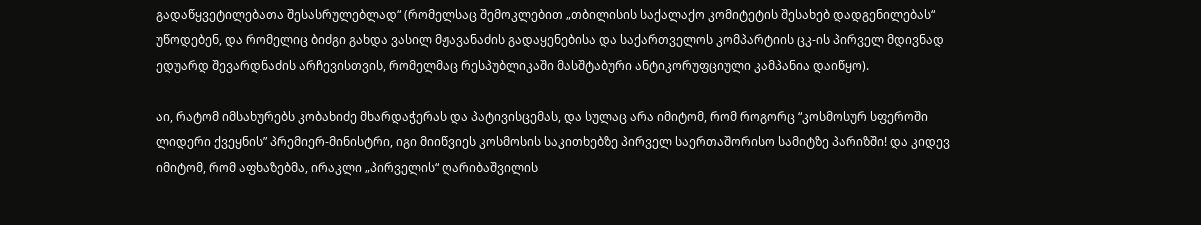გადაწყვეტილებათა შესასრულებლად“ (რომელსაც შემოკლებით „თბილისის საქალაქო კომიტეტის შესახებ დადგენილებას“ უწოდებენ, და რომელიც ბიძგი გახდა ვასილ მჟავანაძის გადაყენებისა და საქართველოს კომპარტიის ცკ-ის პირველ მდივნად ედუარდ შევარდნაძის არჩევისთვის, რომელმაც რესპუბლიკაში მასშტაბური ანტიკორუფციული კამპანია დაიწყო).

აი, რატომ იმსახურებს კობახიძე მხარდაჭერას და პატივისცემას, და სულაც არა იმიტომ, რომ როგორც “კოსმოსურ სფეროში ლიდერი ქვეყნის” პრემიერ-მინისტრი, იგი მიიწვიეს კოსმოსის საკითხებზე პირველ საერთაშორისო სამიტზე პარიზში! და კიდევ იმიტომ, რომ აფხაზებმა, ირაკლი „პირველის“ ღარიბაშვილის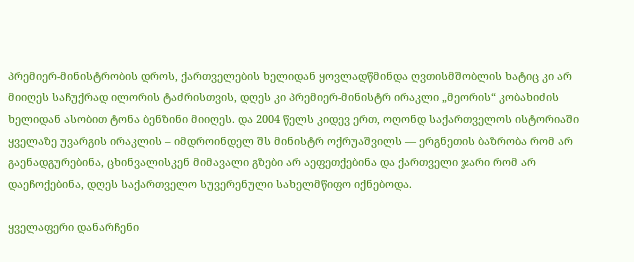პრემიერ-მინისტრობის დროს, ქართველების ხელიდან ყოვლადწმინდა ღვთისმშობლის ხატიც კი არ მიიღეს საჩუქრად ილორის ტაძრისთვის, დღეს კი პრემიერ-მინისტრ ირაკლი „მეორის“ კობახიძის ხელიდან ასობით ტონა ბენზინი მიიღეს. და 2004 წელს კიდევ ერთ, ოღონდ საქართველოს ისტორიაში ყველაზე უვარგის ირაკლის – იმდროინდელ შს მინისტრ ოქრუაშვილს — ერგნეთის ბაზრობა რომ არ გაენადგურებინა, ცხინვალისკენ მიმავალი გზები არ აეფეთქებინა და ქართველი ჯარი რომ არ დაეჩოქებინა, დღეს საქართველო სუვერენული სახელმწიფო იქნებოდა.

ყველაფერი დანარჩენი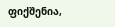ფიქშენია,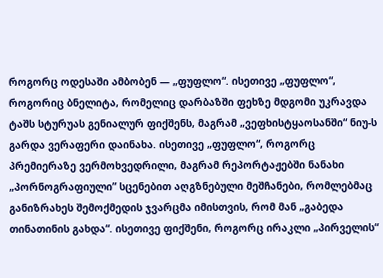როგორც ოდესაში ამბობენ — „ფუფლო“. ისეთივე „ფუფლო“, როგორიც ბნელიტა, რომელიც დარბაზში ფეხზე მდგომი უკრავდა ტაშს სტურუას გენიალურ ფიქშენს, მაგრამ „ვეფხისტყაოსანში“ ნიუ-ს გარდა ვერაფერი დაინახა. ისეთივე „ფუფლო“, როგორც პრემიერაზე ვერმოხვედრილი, მაგრამ რეპორტაჟებში ნანახი „პორნოგრაფიული” სცენებით აღგზნებული მეშჩანები, რომლებმაც განიზრახეს შემოქმედის ჯვარცმა იმისთვის, რომ მან „გაბედა თინათინის გახდა“. ისეთივე ფიქშენი, როგორც ირაკლი „პირველის“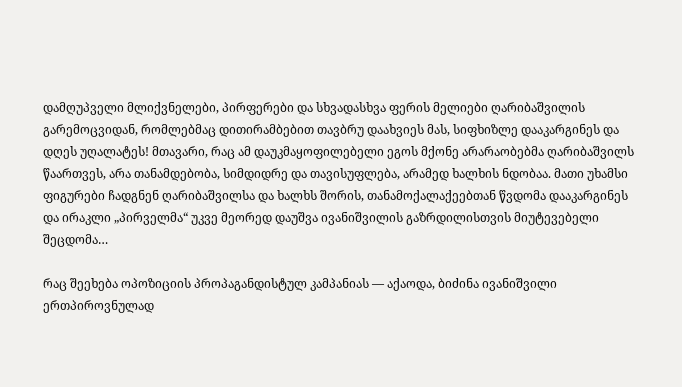დამღუპველი მლიქვნელები, პირფერები და სხვადასხვა ფერის მელიები ღარიბაშვილის გარემოცვიდან, რომლებმაც დითირამბებით თავბრუ დაახვიეს მას, სიფხიზლე დააკარგინეს და დღეს უღალატეს! მთავარი, რაც ამ დაუკმაყოფილებელი ეგოს მქონე არარაობებმა ღარიბაშვილს წაართვეს, არა თანამდებობა, სიმდიდრე და თავისუფლება, არამედ ხალხის ნდობაა. მათი უხამსი ფიგურები ჩადგნენ ღარიბაშვილსა და ხალხს შორის, თანამოქალაქეებთან წვდომა დააკარგინეს და ირაკლი „პირველმა“ უკვე მეორედ დაუშვა ივანიშვილის გაზრდილისთვის მიუტევებელი შეცდომა…

რაც შეეხება ოპოზიციის პროპაგანდისტულ კამპანიას — აქაოდა, ბიძინა ივანიშვილი ერთპიროვნულად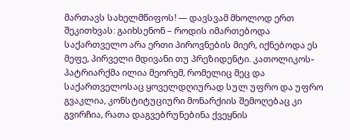მართავს სახელმწიფოს! — დავსვამ მხოლოდ ერთ შეკითხვას: გაიხსენონ – როდის იმართებოდა საქართველო არა ერთი პიროვნების მიერ, იქნებოდა ეს მეფე, პირველი მდივანი თუ პრეზიდენტი. კათოლიკოს-პატრიარქმა ილია მეორემ, რომელიც მეც და საქართველოსაც ყოველდღიურად სულ უფრო და უფრო გვაკლია, კონსტიტუციური მონარქიის შემოღებაც კი გვირჩია, რათა დაგვებრუნებინა ქვეყნის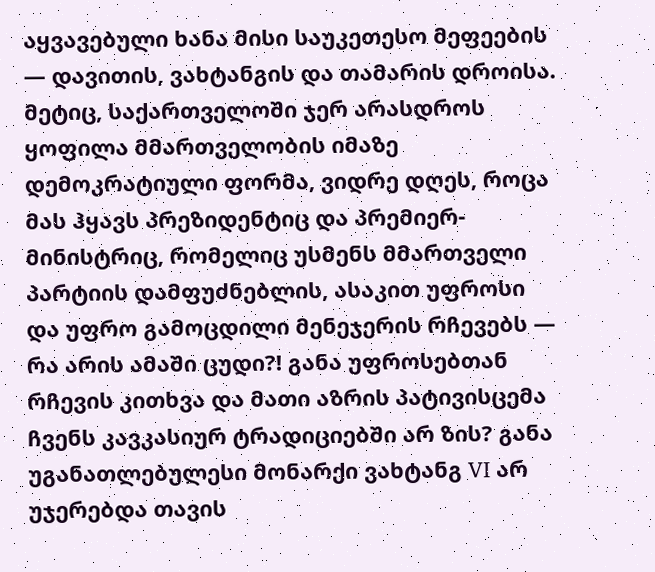აყვავებული ხანა მისი საუკეთესო მეფეების — დავითის, ვახტანგის და თამარის დროისა. მეტიც, საქართველოში ჯერ არასდროს ყოფილა მმართველობის იმაზე დემოკრატიული ფორმა, ვიდრე დღეს, როცა მას ჰყავს პრეზიდენტიც და პრემიერ-მინისტრიც, რომელიც უსმენს მმართველი პარტიის დამფუძნებლის, ასაკით უფროსი და უფრო გამოცდილი მენეჯერის რჩევებს — რა არის ამაში ცუდი?! განა უფროსებთან რჩევის კითხვა და მათი აზრის პატივისცემა ჩვენს კავკასიურ ტრადიციებში არ ზის? განა უგანათლებულესი მონარქი ვახტანგ VI არ უჯერებდა თავის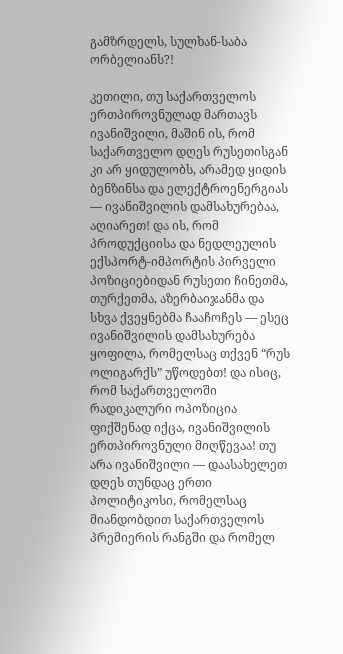გამზრდელს, სულხან-საბა ორბელიანს?!

კეთილი, თუ საქართველოს ერთპიროვნულად მართავს ივანიშვილი, მაშინ ის, რომ საქართველო დღეს რუსეთისგან კი არ ყიდულობს, არამედ ყიდის ბენზინსა და ელექტროენერგიას — ივანიშვილის დამსახურებაა, აღიარეთ! და ის, რომ პროდუქციისა და ნედლეულის ექსპორტ-იმპორტის პირველი პოზიციებიდან რუსეთი ჩინეთმა, თურქეთმა, აზერბაიჯანმა და სხვა ქვეყნებმა ჩააჩოჩეს — ესეც ივანიშვილის დამსახურება ყოფილა, რომელსაც თქვენ “რუს ოლიგარქს” უწოდებთ! და ისიც, რომ საქართველოში რადიკალური ოპოზიცია ფიქშენად იქცა, ივანიშვილის ერთპიროვნული მიღწევაა! თუ არა ივანიშვილი — დაასახელეთ დღეს თუნდაც ერთი პოლიტიკოსი, რომელსაც მიანდობდით საქართველოს პრემიერის რანგში და რომელ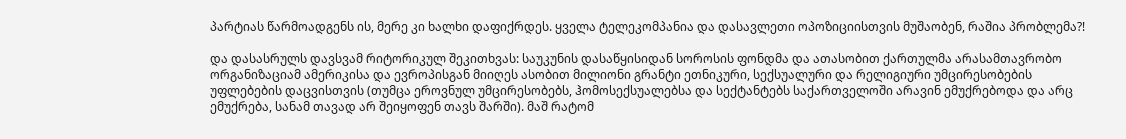პარტიას წარმოადგენს ის, მერე კი ხალხი დაფიქრდეს. ყველა ტელეკომპანია და დასავლეთი ოპოზიციისთვის მუშაობენ, რაშია პრობლემა?!

და დასასრულს დავსვამ რიტორიკულ შეკითხვას: საუკუნის დასაწყისიდან სოროსის ფონდმა და ათასობით ქართულმა არასამთავრობო ორგანიზაციამ ამერიკისა და ევროპისგან მიიღეს ასობით მილიონი გრანტი ეთნიკური, სექსუალური და რელიგიური უმცირესობების უფლებების დაცვისთვის (თუმცა ეროვნულ უმცირესობებს, ჰომოსექსუალებსა და სექტანტებს საქართველოში არავინ ემუქრებოდა და არც ემუქრება, სანამ თავად არ შეიყოფენ თავს შარში). მაშ რატომ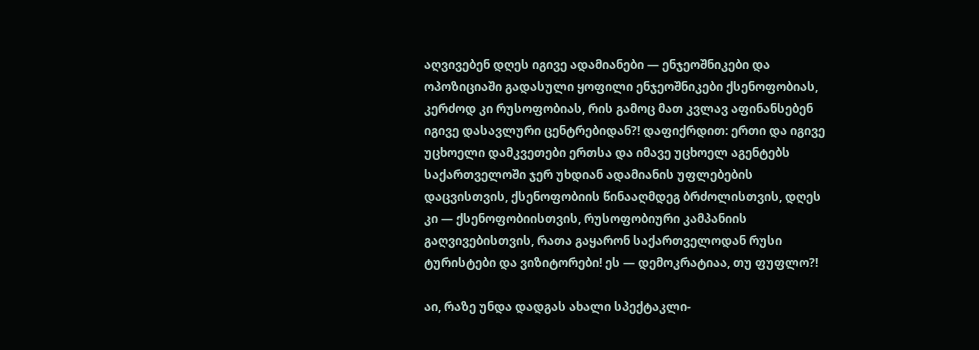აღვივებენ დღეს იგივე ადამიანები — ენჯეოშნიკები და ოპოზიციაში გადასული ყოფილი ენჯეოშნიკები ქსენოფობიას, კერძოდ კი რუსოფობიას, რის გამოც მათ კვლავ აფინანსებენ იგივე დასავლური ცენტრებიდან?! დაფიქრდით: ერთი და იგივე უცხოელი დამკვეთები ერთსა და იმავე უცხოელ აგენტებს საქართველოში ჯერ უხდიან ადამიანის უფლებების დაცვისთვის, ქსენოფობიის წინააღმდეგ ბრძოლისთვის, დღეს კი — ქსენოფობიისთვის, რუსოფობიური კამპანიის გაღვივებისთვის, რათა გაყარონ საქართველოდან რუსი ტურისტები და ვიზიტორები! ეს — დემოკრატიაა, თუ ფუფლო?!

აი, რაზე უნდა დადგას ახალი სპექტაკლი-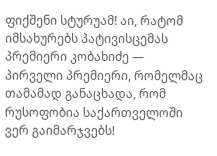ფიქშენი სტურუამ! აი, რატომ იმსახურებს პატივისცემას პრემიერი კობახიძე — პირველი პრემიერი, რომელმაც თამამად განაცხადა, რომ რუსოფობია საქართველოში ვერ გაიმარჯვებს!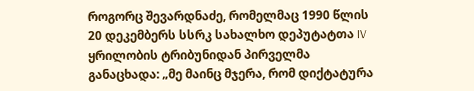როგორც შევარდნაძე, რომელმაც 1990 წლის 20 დეკემბერს სსრკ სახალხო დეპუტატთა IV ყრილობის ტრიბუნიდან პირველმა განაცხადა: „მე მაინც მჯერა, რომ დიქტატურა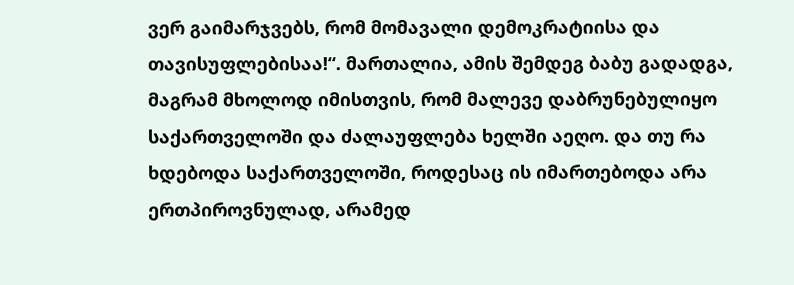ვერ გაიმარჯვებს, რომ მომავალი დემოკრატიისა და თავისუფლებისაა!“. მართალია, ამის შემდეგ ბაბუ გადადგა, მაგრამ მხოლოდ იმისთვის, რომ მალევე დაბრუნებულიყო საქართველოში და ძალაუფლება ხელში აეღო. და თუ რა ხდებოდა საქართველოში, როდესაც ის იმართებოდა არა ერთპიროვნულად, არამედ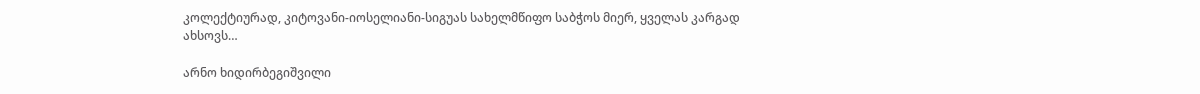კოლექტიურად, კიტოვანი-იოსელიანი-სიგუას სახელმწიფო საბჭოს მიერ, ყველას კარგად ახსოვს…

არნო ხიდირბეგიშვილი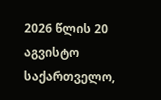2026 წლის 20 აგვისტო
საქართველო,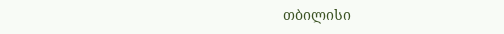თბილისი